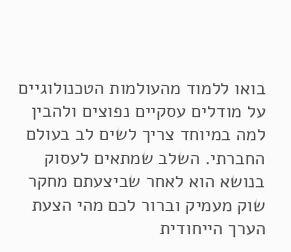בואו ללמוד מהעולמות הטכנולוגיים על מודלים עסקיים נפוצים ולהבין למה במיוחד צריך לשים לב בעולם החברתי. השלב שמתאים לעסוק בנושא הוא לאחר שביצעתם מחקר שוק מעמיק וברור לכם מהי הצעת הערך הייחודית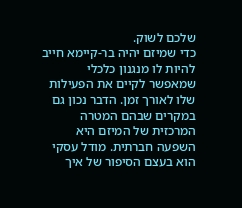שלכם לשוק.
כדי שמיזם יהיה בר-קיימא חייב להיות לו מנגנון כלכלי שמאפשר לקיים את הפעילות שלו לאורך זמן. הדבר נכון גם במקרים שבהם המטרה המרכזית של המיזם היא השפעה חברתית. מודל עסקי הוא בעצם הסיפור של איך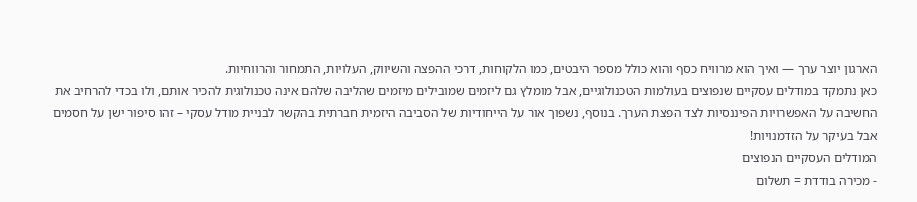הארגון יוצר ערך — ואיך הוא מרוויח כסף והוא כולל מספר היבטים, כמו הלקוחות, דרכי ההפצה והשיווק, העלויות, התמחור והרווחיות.
כאן נתמקד במודלים עסקיים שנפוצים בעולמות הטכנולוגיים, אבל מומלץ גם ליזמים שמובילים מיזמים שהליבה שלהם אינה טכנולוגית להכיר אותם, ולו בכדי להרחיב את החשיבה על האפשרויות הפיננסיות לצד הפצת הערך. בנוסף, נשפוך אור על הייחודיות של הסביבה היזמית חברתית בהקשר לבניית מודל עסקי – זהו סיפור ישן על חסמים אבל בעיקר על הזדמנויות!
המודלים העסקיים הנפוצים
- מכירה בודדת = תשלום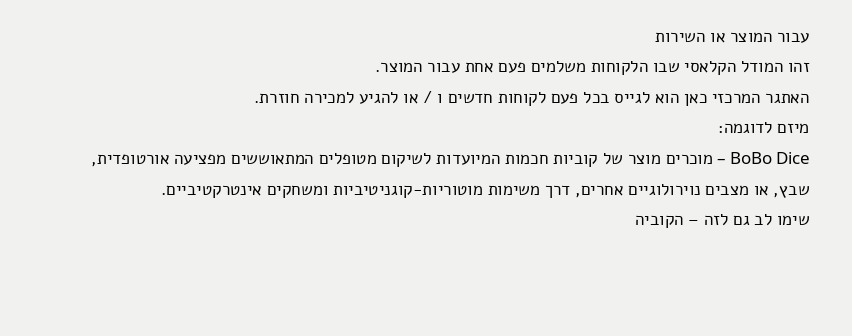עבור המוצר או השירות
זהו המודל הקלאסי שבו הלקוחות משלמים פעם אחת עבור המוצר.
האתגר המרכזי כאן הוא לגייס בכל פעם לקוחות חדשים ו / או להגיע למכירה חוזרת.
מיזם לדוגמה:
BoBo Dice – מוכרים מוצר של קוביות חכמות המיועדות לשיקום מטופלים המתאוששים מפציעה אורטופדית, שבץ, או מצבים נוירולוגיים אחרים, דרך משימות מוטוריות-קוגניטיביות ומשחקים אינטרקטיביים.
שימו לב גם לזה – הקוביה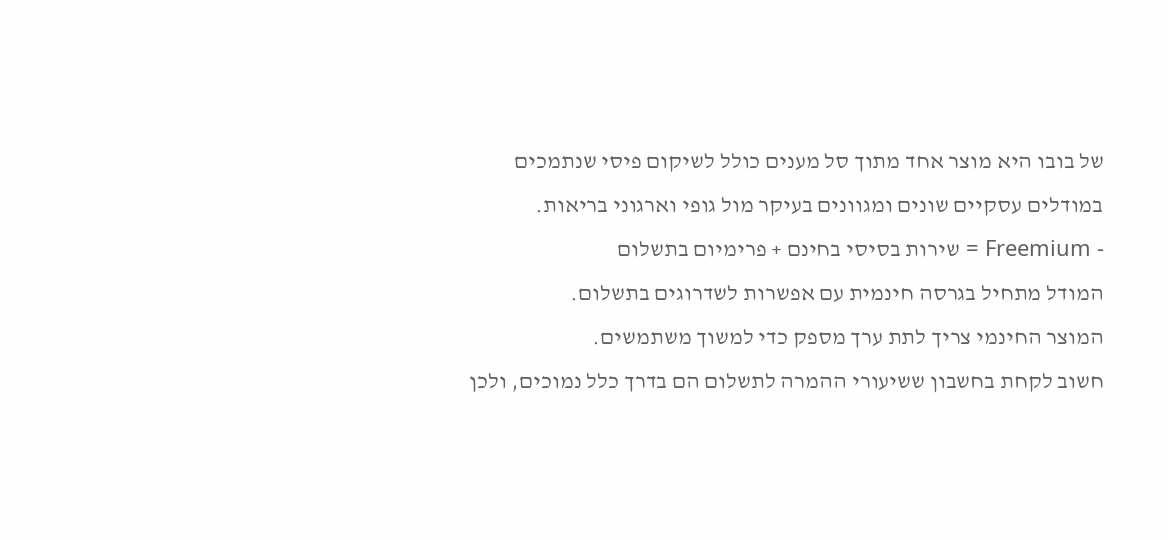של בובו היא מוצר אחד מתוך סל מענים כולל לשיקום פיסי שנתמכים במודלים עסקיים שונים ומגוונים בעיקר מול גופי וארגוני בריאות.
- Freemium = שירות בסיסי בחינם + פרימיום בתשלום
המודל מתחיל בגרסה חינמית עם אפשרות לשדרוגים בתשלום.
המוצר החינמי צריך לתת ערך מספק כדי למשוך משתמשים.
חשוב לקחת בחשבון ששיעורי ההמרה לתשלום הם בדרך כלל נמוכים, ולכן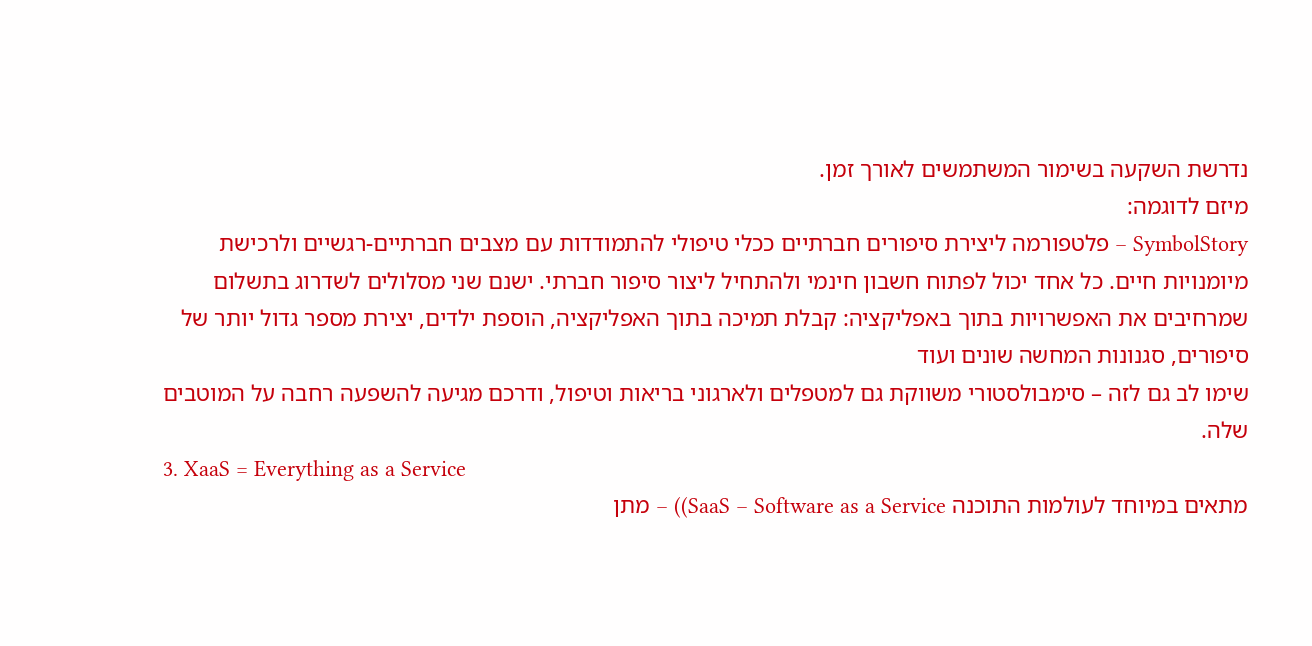נדרשת השקעה בשימור המשתמשים לאורך זמן.
מיזם לדוגמה:
SymbolStory – פלטפורמה ליצירת סיפורים חברתיים ככלי טיפולי להתמודדות עם מצבים חברתיים-רגשיים ולרכישת מיומנויות חיים. כל אחד יכול לפתוח חשבון חינמי ולהתחיל ליצור סיפור חברתי. ישנם שני מסלולים לשדרוג בתשלום שמרחיבים את האפשרויות בתוך באפליקציה: קבלת תמיכה בתוך האפליקציה, הוספת ילדים, יצירת מספר גדול יותר של סיפורים, סגנונות המחשה שונים ועוד
שימו לב גם לזה – סימבולסטורי משווקת גם למטפלים ולארגוני בריאות וטיפול, ודרכם מגיעה להשפעה רחבה על המוטבים שלה.
3. XaaS = Everything as a Service
מתאים במיוחד לעולמות התוכנה SaaS – Software as a Service)) – מתן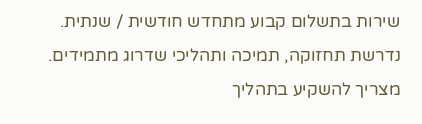שירות בתשלום קבוע מתחדש חודשית / שנתית. נדרשת תחזוקה, תמיכה ותהליכי שדרוג מתמידים. מצריך להשקיע בתהליך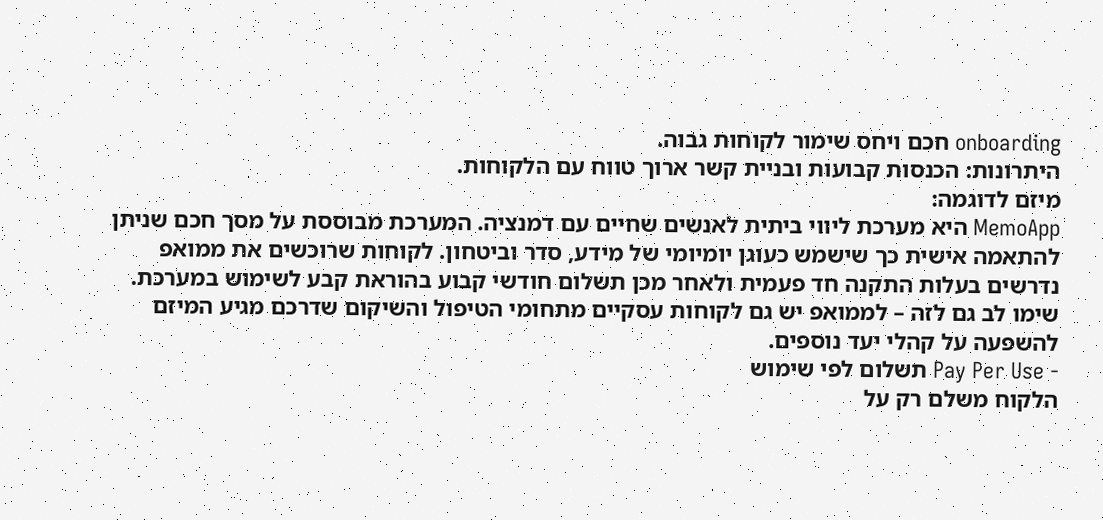onboarding חכם ויחס שימור לקוחות גבוה.
היתרונות: הכנסות קבועות ובניית קשר ארוך טווח עם הלקוחות.
מיזם לדוגמה:
MemoApp היא מערכת ליווי ביתית לאנשים שחיים עם דמנציה. המערכת מבוססת על מסך חכם שניתן להתאמה אישית כך שישמש כעוגן יומיומי של מידע, סדר וביטחון. לקוחות שרוכשים את ממואפ נדרשים בעלות התקנה חד פעמית ולאחר מכן תשלום חודשי קבוע בהוראת קבע לשימוש במערכת.
שימו לב גם לזה – לממואפ יש גם לקוחות עסקיים מתחומי הטיפול והשיקום שדרכם מגיע המיזם להשפעה על קהלי יעד נוספים.
- Pay Per Use תשלום לפי שימוש
הלקוח משלם רק על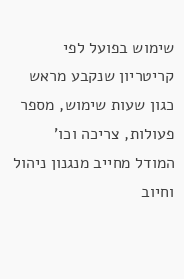שימוש בפועל לפי קריטריון שנקבע מראש כגון שעות שימוש, מספר פעולות, צריכה וכו'
המודל מחייב מנגנון ניהול וחיוב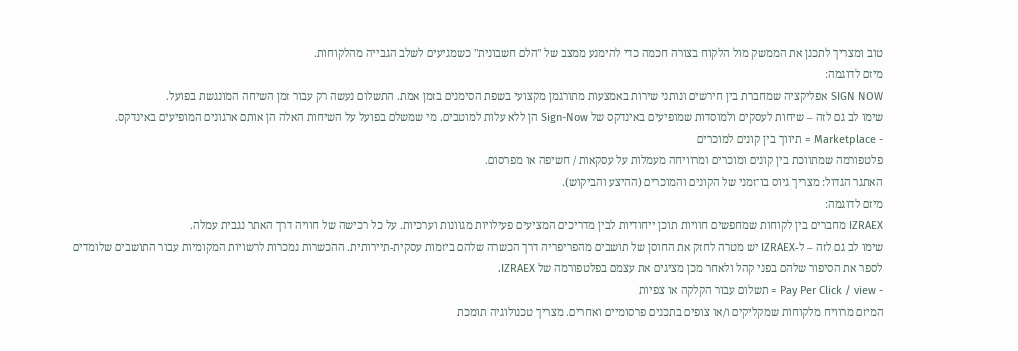טוב ומצריך לתכנן את הממשק מול הלקוח בצורה חכמה כדי להימנע ממצב של "הלם חשבונית" כשמגיעים לשלב הגבייה מהלקוחות.
מיזם לדוגמה:
SIGN NOW אפליקציה שמחברת בין חירשים ונותני שירות באמצעות מתורגמן מקצועי בשפת הסימנים בזמן אמת. התשלום נעשה רק עבור זמן השיחה המונגשת בפועל.
שימו לב גם לזה – שיחות לעסקים ולמוסדות שמופיעים באינדקס של Sign-Now הן ללא עלות למוטבים. מי שמשלם בפועל על השיחות האלה הן אותם ארגונים המופיעים באינדקס.
- Marketplace = תיווך בין קונים למוכרים
פלטפורמה שמתווכת בין קונים ומוכרים ומרוויחה מעמלות על עסקאות / חשיפה או מפרסום.
האתגר הגדול: מצריך גיוס בו־זמני של הקונים והמוכרים (ההיצע והביקוש).
מיזם לדוגמה:
IZRAEX מחברים בין לקוחות שמחפשים חוויות תוכן ייחודיות לבין מדריכים המציעים פעילויות מגוונות וערכיות. על כל רכישה של חוויה דרך האתר נגבית עמלה.
שימו לב גם לזה – ל-IZRAEX יש מטרה לחזק את החוסן של תושבים מהפריפריה דרך הכשרה שלהם ביזמות עסקית-תיירותית. ההכשרות נמכרות לרשויות המקומיות עבור התושבים שלומדים לספר את הסיפור שלהם בפני קהל ולאחר מכן מציגים את עצמם בפלטפורמה של IZRAEX.
- Pay Per Click / view = תשלום עבור הקלקה או צפיות
המיזם מרוויח מלקוחות שמקליקים ו/או צופים בתכנים פרסומיים ואחרים. מצריך טכנולוגיה תומכת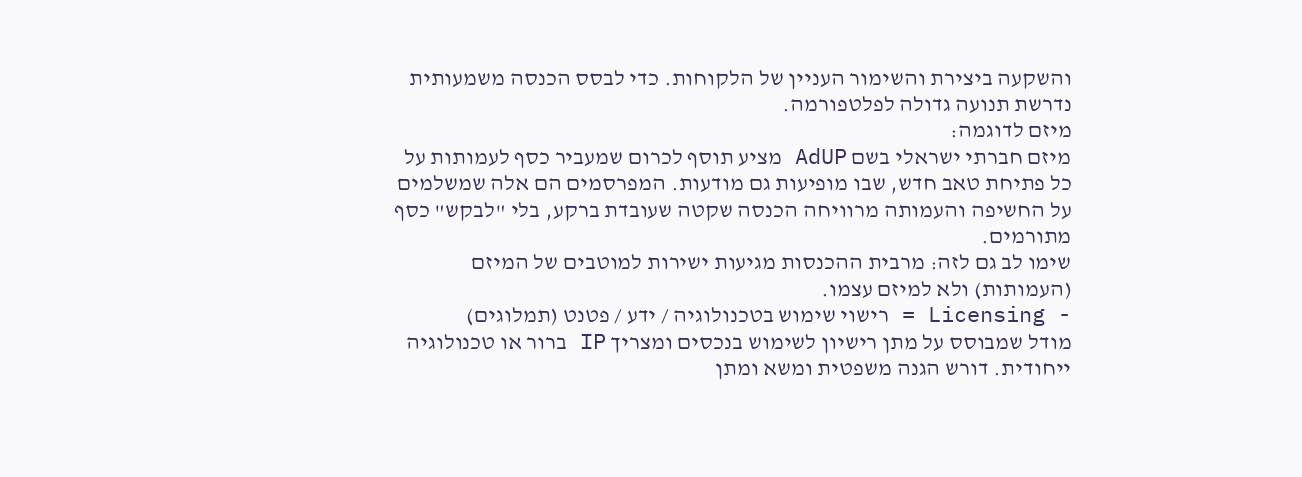והשקעה ביצירת והשימור העניין של הלקוחות. כדי לבסס הכנסה משמעותית נדרשת תנועה גדולה לפלטפורמה.
מיזם לדוגמה:
מיזם חברתי ישראלי בשם AdUP מציע תוסף לכרום שמעביר כסף לעמותות על כל פתיחת טאב חדש, שבו מופיעות גם מודעות. המפרסמים הם אלה שמשלמים על החשיפה והעמותה מרוויחה הכנסה שקטה שעובדת ברקע, בלי "לבקש" כסף מתורמים.
שימו לב גם לזה: מרבית ההכנסות מגיעות ישירות למוטבים של המיזם (העמותות) ולא למיזם עצמו.
- Licensing = רישוי שימוש בטכנולוגיה / ידע / פטנט (תמלוגים)
מודל שמבוסס על מתן רישיון לשימוש בנכסים ומצריך IP ברור או טכנולוגיה ייחודית. דורש הגנה משפטית ומשא ומתן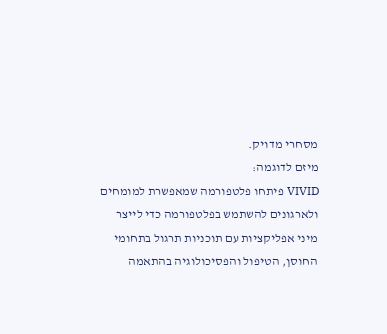מסחרי מדויק.
מיזם לדוגמה:
VIVID פיתחו פלטפורמה שמאפשרת למומחים ולארגונים להשתמש בפלטפורמה כדי לייצר מיני אפליקציות עם תוכניות תרגול בתחומי החוסן, הטיפול והפסיכולוגיה בהתאמה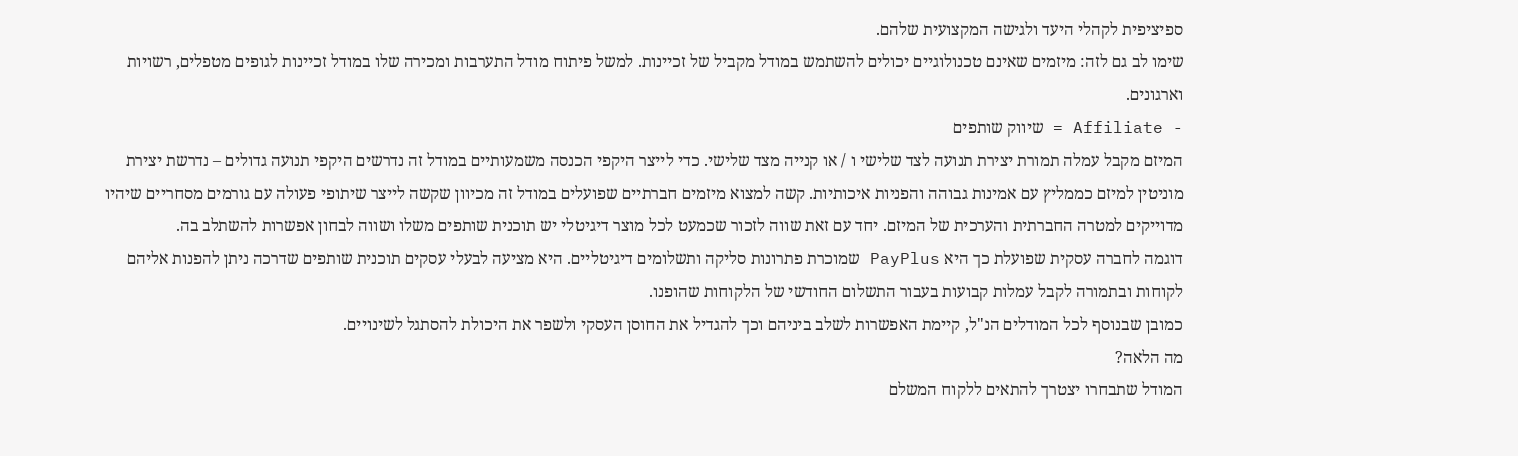ספיציפית לקהלי היעד ולגישה המקצועית שלהם.
שימו לב גם לזה: מיזמים שאינם טכנולוגיים יכולים להשתמש במודל מקביל של זכיינות. למשל פיתוח מודל התערבות ומכירה שלו במודל זכיינות לגופים מטפלים, רשויות וארגונים.
- Affiliate = שיווק שותפים
המיזם מקבל עמלה תמורת יצירת תנועה לצד שלישי ו / או קנייה מצד שלישי. כדי לייצר היקפי הכנסה משמעותיים במודל זה נדרשים היקפי תנועה גדולים – נדרשת יצירת מוניטין למיזם כממליץ עם אמינות גבוהה והפניות איכותיות. קשה למצוא מיזמים חברתיים שפועלים במודל זה מכיוון שקשה לייצר שיתופי פעולה עם גורמים מסחריים שיהיו מדוייקים למטרה החברתית והערכית של המיזם. יחד עם זאת שווה לזכור שכמעט לכל מוצר דיגיטלי יש תוכנית שותפים משלו ושווה לבחון אפשרות להשתלב בה.
דוגמה לחברה עסקית שפועלת כך היא PayPlus שמוכרת פתרונות סליקה ותשלומים דיגיטליים. היא מציעה לבעלי עסקים תוכנית שותפים שדרכה ניתן להפנות אליהם לקוחות ובתמורה לקבל עמלות קבועות בעבור התשלום החודשי של הלקוחות שהופנו.
כמובן שבנוסף לכל המודלים הנ"ל, קיימת האפשרות לשלב ביניהם וכך להגדיל את החוסן העסקי ולשפר את היכולת להסתגל לשינויים.
מה הלאה?
המודל שתבחרו יצטרך להתאים ללקוח המשלם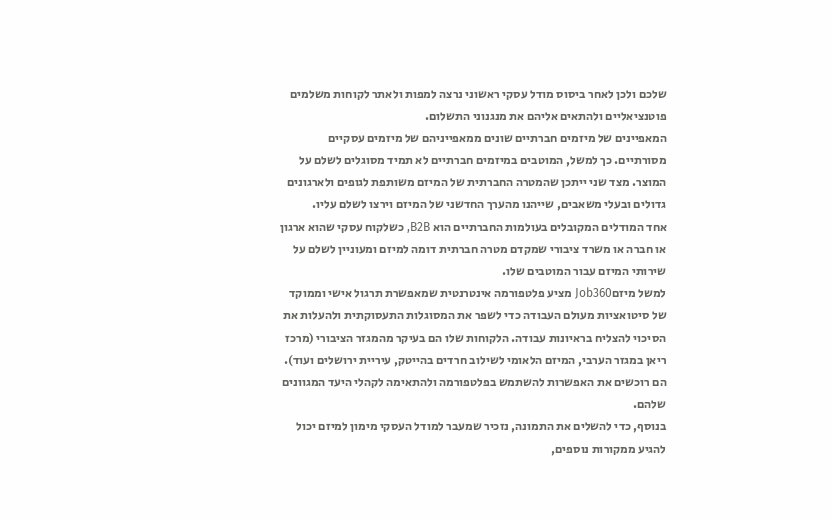שלכם ולכן לאחר ביסוס מודל עסקי ראשוני נרצה למפות ולאתר לקוחות משלמים פוטנציאליים ולהתאים אליהם את מנגנוני התשלום.
המאפיינים של מיזמים חברתיים שונים ממאפייניהם של מיזמים עסקיים מסורתיים. כך למשל, המוטבים במיזמים חברתיים לא תמיד מסוגלים לשלם על המוצר. מצד שני ייתכן שהמטרה החברתית של המיזם משותפת לגופים ולארגונים גדולים ובעלי משאבים, שייהנו מהערך החדשני של המיזם וירצו לשלם עליו.
אחד המודלים המקובלים בעולמות החברתיים הוא B2B, כשלקוח עסקי שהוא ארגון או חברה או משרד ציבורי שמקדם מטרה חברתית דומה למיזם ומעוניין לשלם על שירותי המיזם עבור המוטבים שלו.
למשל מיזםJob360 מציע פלטפורמה אינטרנטית שמאפשרת תרגול אישי וממוקד של סיטואציות מעולם העבודה כדי לשפר את המסוגלות התעסוקתית ולהעלות את הסיכוי להצליח בראיונות עבודה. הלקוחות שלו הם בעיקר מהמגזר הציבורי (מרכז ריאן במגזר הערבי, המיזם הלאומי לשילוב חרדים בהייטק, עיריית ירושלים ועוד). הם רוכשים את האפשרות להשתמש בפלטפורמה ולהתאימה לקהלי היעד המגוונים שלהם.
בנוסף, כדי להשלים את התמונה, נזכיר שמעבר למודל העסקי מימון למיזם יכול להגיע ממקורות נוספים,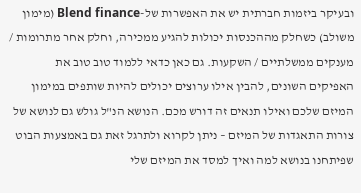ובעיקר ביזמות חברתית יש את האפשרות של-Blend finance (מימון משולב) כשחלק מההכנסות יכולות להגיע ממכירה, וחלק אחר מתרומות / מענקים ממשלתיים / השקעות. גם כאן כדאי ללמוד טוב טוב את האפיקים השונים, להבין אילו ערוצים יכולים להיות שותפים במימון המיזם שלכם ואילו תנאים זה דורש מכם. הנושא הנ"ל גולש גם לנושא של צורות התאגדות של המיזם – ניתן לקרוא ולתרגל זאת גם באמצעות הבוט שפיתחנו בנושא למה ואיך למסד את המיזם שלי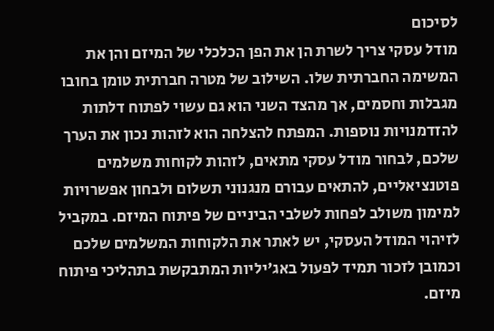לסיכום
מודל עסקי צריך לשרת הן את הפן הכלכלי של המיזם והן את המשימה החברתית שלו. השילוב של מטרה חברתית טומן בחובו מגבלות וחסמים, אך מהצד השני הוא גם עשוי לפתוח דלתות להזדמנויות נוספות. המפתח להצלחה הוא לזהות נכון את הערך שלכם, לבחור מודל עסקי מתאים, לזהות לקוחות משלמים פוטנציאליים, להתאים עבורם מנגנוני תשלום ולבחון אפשרויות למימון משולב לפחות לשלבי הביניים של פיתוח המיזם. במקביל לזיהוי המודל העסקי, יש לאתר את הלקוחות המשלמים שלכם וכמובן לזכור תמיד לפעול באג'יליות המתבקשת בתהליכי פיתוח מיזם.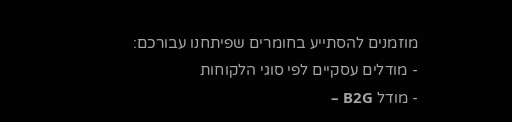מוזמנים להסתייע בחומרים שפיתחנו עבורכם:
- מודלים עסקיים לפי סוגי הלקוחות
- מודל B2G –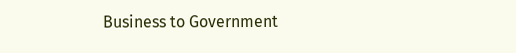Business to Government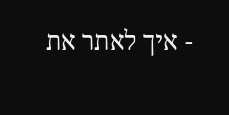- איך לאתר את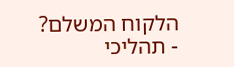הלקוח המשלם?
- תהליכי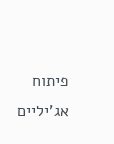פיתוח אג'יליים